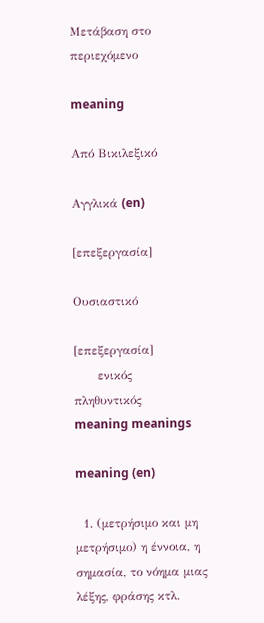Μετάβαση στο περιεχόμενο

meaning

Από Βικιλεξικό

Αγγλικά (en)

[επεξεργασία]

Ουσιαστικό

[επεξεργασία]
      ενικός         πληθυντικός
meaning meanings

meaning (en)

  1. (μετρήσιμο και μη μετρήσιμο) η έννοια, η σημασία, το νόημα μιας λέξης, φράσης κτλ.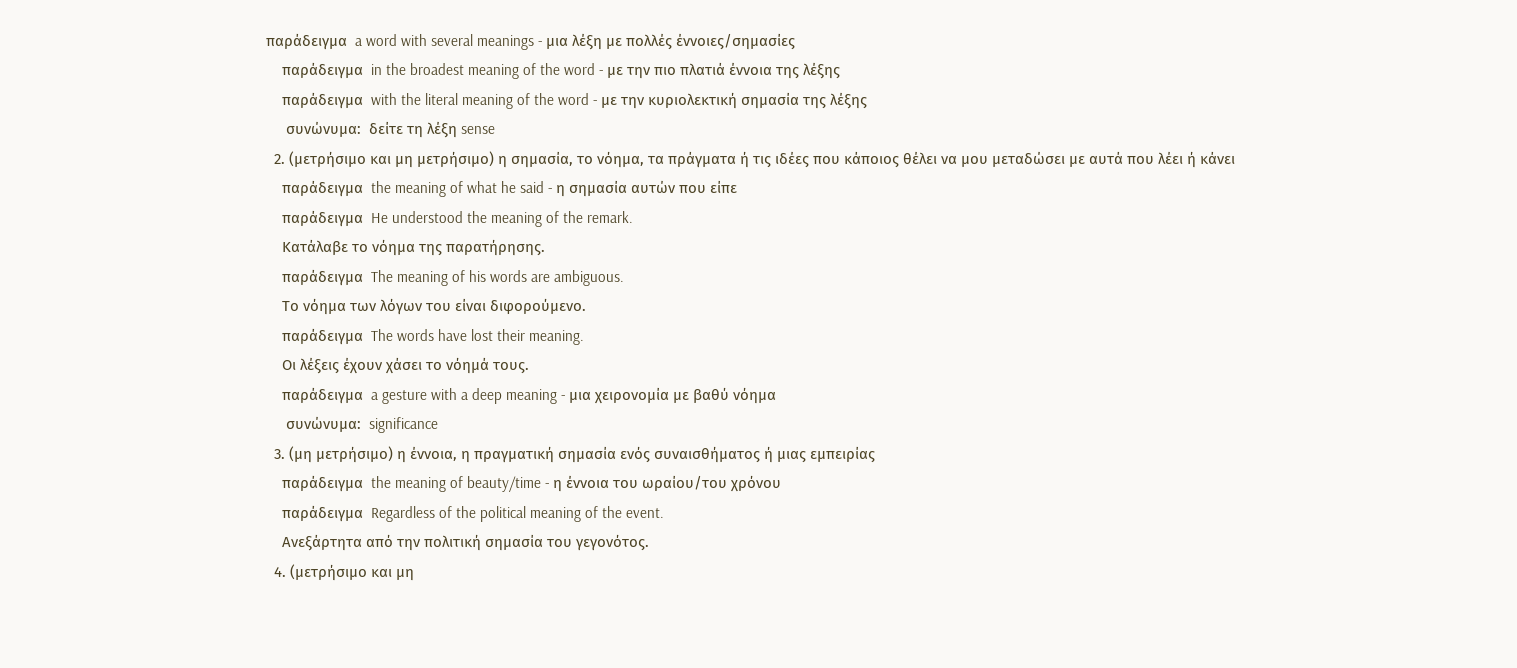παράδειγμα  a word with several meanings - μια λέξη με πολλές έννοιες/σημασίες
    παράδειγμα  in the broadest meaning of the word - με την πιο πλατιά έννοια της λέξης
    παράδειγμα  with the literal meaning of the word - με την κυριολεκτική σημασία της λέξης
     συνώνυμα:  δείτε τη λέξη sense
  2. (μετρήσιμο και μη μετρήσιμο) η σημασία, το νόημα, τα πράγματα ή τις ιδέες που κάποιος θέλει να μου μεταδώσει με αυτά που λέει ή κάνει
    παράδειγμα  the meaning of what he said - η σημασία αυτών που είπε
    παράδειγμα  He understood the meaning of the remark.
    Κατάλαβε το νόημα της παρατήρησης.
    παράδειγμα  The meaning of his words are ambiguous.
    Το νόημα των λόγων του είναι διφορούμενο.
    παράδειγμα  The words have lost their meaning.
    Οι λέξεις έχουν χάσει το νόημά τους.
    παράδειγμα  a gesture with a deep meaning - μια χειρονομία με βαθύ νόημα
     συνώνυμα:  significance
  3. (μη μετρήσιμο) η έννοια, η πραγματική σημασία ενός συναισθήματος ή μιας εμπειρίας
    παράδειγμα  the meaning of beauty/time - η έννοια του ωραίου/του χρόνου
    παράδειγμα  Regardless of the political meaning of the event.
    Ανεξάρτητα από την πολιτική σημασία του γεγονότος.
  4. (μετρήσιμο και μη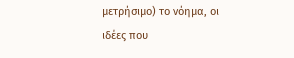μετρήσιμο) το νόημα, οι ιδέες που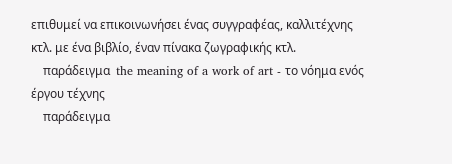επιθυμεί να επικοινωνήσει ένας συγγραφέας, καλλιτέχνης κτλ. με ένα βιβλίο, έναν πίνακα ζωγραφικής κτλ.
    παράδειγμα  the meaning of a work of art - το νόημα ενός έργου τέχνης
    παράδειγμα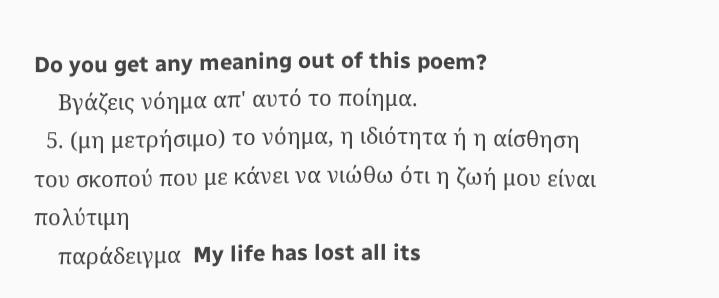Do you get any meaning out of this poem?
    Βγάζεις νόημα απ' αυτό το ποίημα.
  5. (μη μετρήσιμο) το νόημα, η ιδιότητα ή η αίσθηση του σκοπού που με κάνει να νιώθω ότι η ζωή μου είναι πολύτιμη
    παράδειγμα  My life has lost all its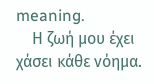meaning.
    Η ζωή μου έχει χάσει κάθε νόημα.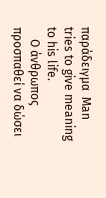παράδειγμα  Man tries to give meaning to his life.
    Ο άνθρωπος προσπαθεί να δώσει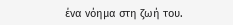ένα νόημα στη ζωή του.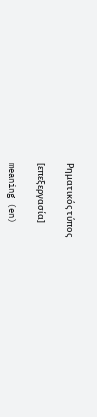Ρηματικός τύπος

[επεξεργασία]

meaning (en)